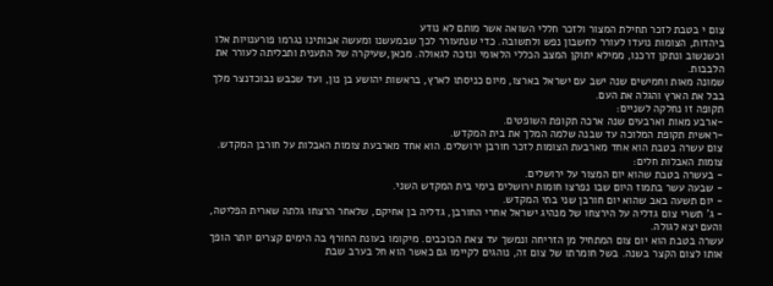צום י בטבת לזכר תחילת המצור ולזכר חללי השואה אשר מותם לא נודע
ביהדות, הצומות נועדו לעורר לחשבון נפש ולתשובה. כדי שנתעורר לכך שבמעשנו ומעשה אבותינו נגרמו פורענויות אלו וכשנשוב ונתקן דרכנו, ממילא יתוקן המצב הכללי הלאומי ונזכה לגאולה. מכאן,שעיקרה של התענית ותכליתה לעורר את הלבבות.
שמונה מאות וחמישים שנה ישב עם ישראל בארצו, מיום כניסתו לארץ, בראשות יהושע בן נון, ועד שכבש נבוכדנצר מלך בבל את הארץ והגלה את העם.
תקופה זו נחלקה לשניים:
-ארבע מאות וארבעים שנה ארכה תקופת השופטים.
-ראשית תקופת המלוכה עד שבנה שלמה המלך את בית המקדש.
צום עשרה בטבת הוא אחד מארבעת הצומות לזכר חורבן ירושלים. הוא אחד מארבעת צומות האבלות על חורבן המקדש.
צומות האבלות חלים:
- בעשרה בטבת שהוא יום המצור על ירושלים.
- שבעה עשר בתמוז היום שבו נפרצו חומות ירושלים בימי בית המקדש השני.
- יום תשעה באב שהוא יום חורבן שני בתי המקדש.
- ג' תשרי צום גדליה על הירצחו של מנהיג ישראל אחרי החורבן, גדליה בן אחיקם, שלאחר הרצחו גלתה שארית הפליטה, והעם יצא לגולה.
עשרה בטבת הוא יום צום המתחיל מן הזריחה ונמשך עד צאת הכוכבים. מיקומו בעונת החורף בה הימים קצרים יותר הופך אותו לצום הקצר בשנה. בשל חומרתו של צום זה, נוהגים לקיימו גם כאשר הוא חל בערב שבת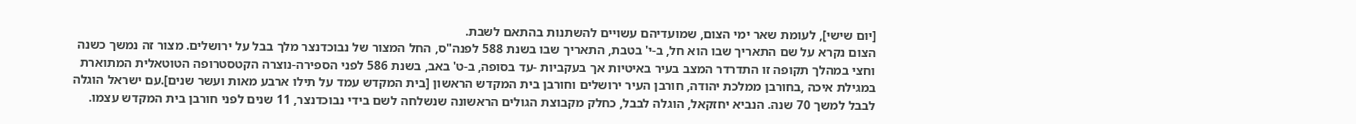[יום שישי], לעומת שאר ימי הצום, שמועדיהם עשויים להשתנות בהתאם לשבת.
הצום נקרא על שם התאריך שבו הוא חל, ב-י' בטבת, התאריך שבו בשנת 588 לפנה"ס, החל המצור של נבוכדנצר מלך בבל על ירושלים. מצור זה נמשך כשנה וחצי במהלך תקופה זו התדרדר המצב בעיר באיטיות אך בעקביות -עד בסופה, ב-ט' באב, בשנת 586 לפני הספירה-נוצרה הקטסטרופה הטוטאלית המתוארת במגילת איכה ,בחורבן ממלכת יהודה, חורבן העיר ירושלים וחורבן בית המקדש הראשון [בית המקדש עמד על תילו ארבע מאות ועשר שנים].עם ישראל הוגלה לבבל למשך 70 שנה. הנביא יחזקאל, הוגלה לבבל, כחלק מקבוצת הגולים הראשונה שנשלחה לשם בידי נבוכדנצר, 11 שנים לפני חורבן בית המקדש עצמו.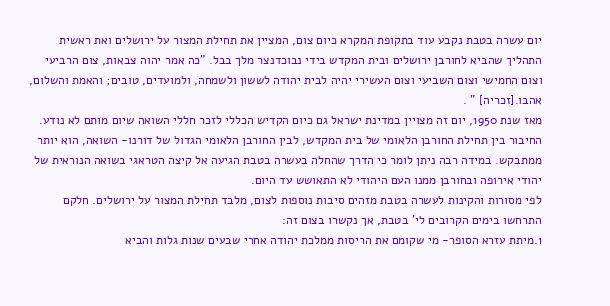יום עשרה בטבת נקבע עוד בתקופת המקרא כיום צום, המציין את תחילת המצור על ירושלים ואת ראשית התהליך שהביא לחורבן ירושלים ובית המקדש בידי נבוכדנצר מלך בבל. "כה אמר יהוה צבאות, צום הרביעי וצום החמישי וצום השביעי וצום העשירי יהיה לבית יהודה לששון ולשמחה, ולמועדים, טובים; והאמת והשלום, אהבו.[זכריה] " .
מאז שנת 1950, יום זה מצויין במדינת ישראל גם כיום הקדיש הכללי לזכר חללי השואה שיום מותם לא נודע. החיבור בין תחילת החורבן הלאומי של בית המקדש, לבין החורבן הלאומי הגדול של דורנו- השואה, הוא יותר ממתבקש. במידה רבה ניתן לומר כי הדרך שהחלה בעשרה בטבת הגיעה אל קיצה הטראגי בשואה הנוראית של יהודי אירופה ובחורבן ממנו העם היהודי לא התאושש עד היום.
לפי מסורות והקינות לעשרה בטבת מזהים סיבות נוספות לצום, מלבד תחילת המצור על ירושלים. חלקם התרחשו בימים הקרובים לי' בטבת, אך נקשרו בצום זה:
1.מיתת עזרא הסופר- מי שקומם את הריסות ממלכת יהודה אחרי שבעים שנות גלות והביא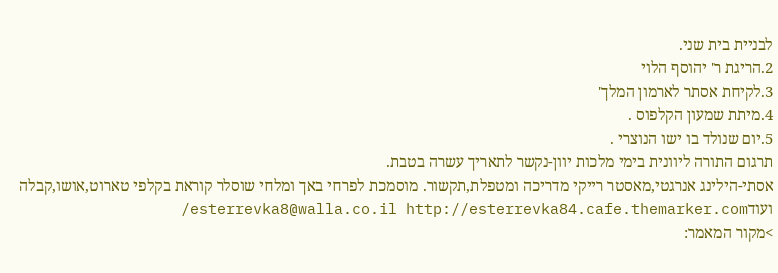לבניית בית שני.
2.הריגת ר' יהוסף הלוי
3.לקיחת אסתר לארמון המלך'
4.מיתת שמעון הקלפוס .
5.יום שנולד בו ישו הנוצרי .
תרגום התורה ליוונית בימי מלכות יוון-נקשר לתאריך עשרה בטבת.
אסתי-הילינג אנרגטי,מאסטר רייקי מדריכה ומטפלת,תקשור. מוסמכת לפרחי באך ומלחי שוסלר קוראת בקלפי טארוט,אושו,קבלה ועודesterrevka8@walla.co.il http://esterrevka84.cafe.themarker.com/
>מקור המאמר: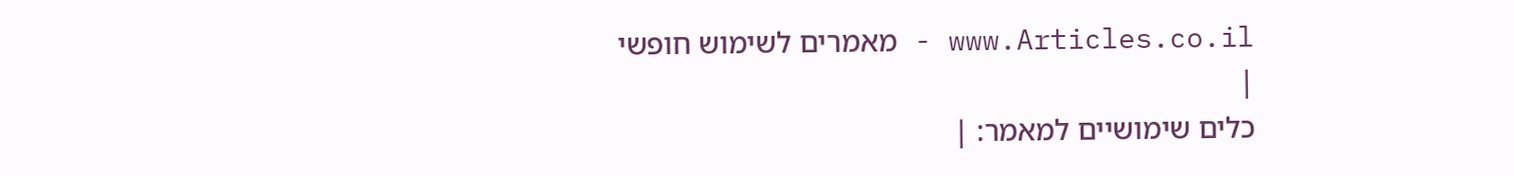www.Articles.co.il - מאמרים לשימוש חופשי
|
כלים שימושיים למאמר: |